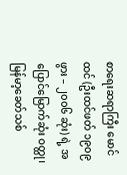စာရေးဆရာကြီး မောင်ထင် (ဦးထင်ဖတ် ၁၉၀၉ ဖွား – ၂၀၀၆ ဆုံး) ရဲ့ အပြောင်မြောက်ဆုံး ဝတ္ထု၊ မြန်မာ့ခေတ်သစ်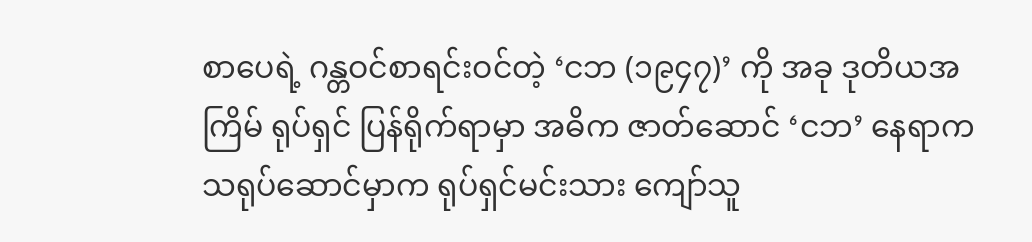စာပေရဲ့ ဂန္တဝင်စာရင်းဝင်တဲ့ ‘ငဘ (၁၉၄၇)’ ကို အခု ဒုတိယအကြိမ် ရုပ်ရှင် ပြန်ရိုက်ရာမှာ အဓိက ဇာတ်ဆောင် ‘ငဘ’ နေရာက သရုပ်ဆောင်မှာက ရုပ်ရှင်မင်းသား ကျော်သူ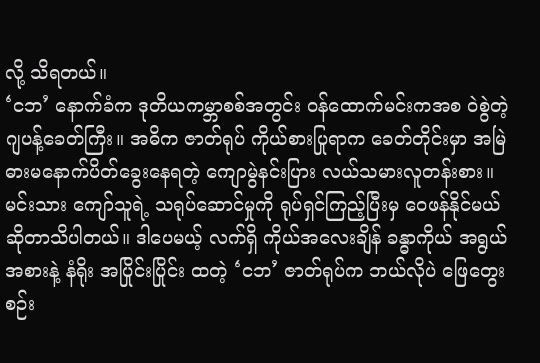လို့ သိရတယ်။
‘ငဘ’ နောက်ခံက ဒုတိယကမ္ဘာစစ်အတွင်း ဝန်ထောက်မင်းကအစ ဝဲစွဲတဲ့ ဂျပန့်ခေတ်ကြီး။ အဓိက ဇာတ်ရုပ် ကိုယ်စားပြုရာက ခေတ်တိုင်းမှာ အမြဲ ဓားမနောက်ပိတ်ခွေးနေရတဲ့ ကျောမွဲနင်းပြား လယ်သမားလူတန်းစား။ မင်းသား ကျော်သူရဲ့ သရုပ်ဆောင်မှုကို ရုပ်ရှင်ကြည့်ပြီးမှ ဝေဖန်နိုင်မယ်ဆိုတာသိပါတယ်။ ဒါပေမယ့် လက်ရှိ ကိုယ်အလေးချိန် ခန္ဓာကိုယ် အရွယ်အစားနဲ့ နံရိုး အပြိုင်းပြိုင်း ထတဲ့ ‘ငဘ’ ဇာတ်ရုပ်က ဘယ်လိုပဲ ဖြေတွေး စဉ်း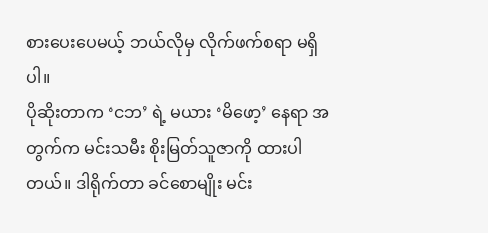စားပေးပေမယ့် ဘယ်လိုမှ လိုက်ဖက်စရာ မရှိပါ။
ပိုဆိုးတာက ‘ငဘ’ ရဲ့ မယား ‘မိဖော့’ နေရာ အတွက်က မင်းသမီး စိုးမြတ်သူဇာကို ထားပါတယ်။ ဒါရိုက်တာ ခင်စောမျိုး မင်း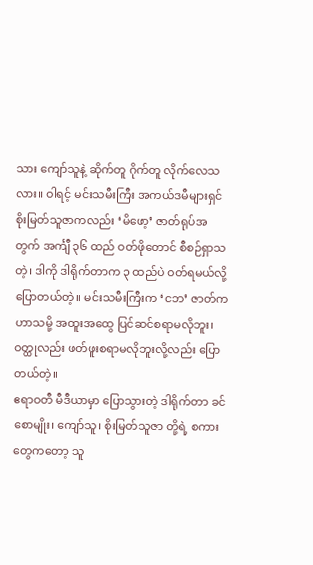သား ကျော်သူနဲ့ ဆိုက်တူ ဂိုက်တူ လိုက်လေသလား။ ဝါရင့် မင်းသမီးကြီး အကယ်ဒမီများရှင် စိုးမြတ်သူဇာကလည်း ‘မိဖော့’ ဇာတ်ရုပ်အတွက် အင်္ကျီ ၃၆ ထည် ဝတ်ဖိုတောင် စီစဉ်ရှာသတဲ့၊ ဒါကို ဒါရိုက်တာက ၃ ထည်ပဲ ဝတ်ရမယ်လို့ ပြောတယ်တဲ့။ မင်းသမီးကြီးက ‘ငဘ’ ဇာတ်က ဟာသမို့ အထူးအထွေ ပြင်ဆင်စရာမလိုဘူး၊ ဝတ္ထုလည်း ဖတ်ဖူးစရာမလိုဘူးလို့လည်း ပြောတယ်တဲ့။
ဧရာဝတီ မီဒီယာမှာ ပြောသွားတဲ့ ဒါရိုက်တာ ခင်စောမျိုး၊ ကျော်သူ၊ စိုးမြတ်သူဇာ တို့ရဲ့ စကားတွေကတော့ သူ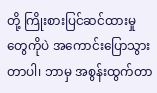တို့ ကြိုးစားပြင်ဆင်ထားမှုတွေကိုပဲ အကောင်းပြောသွားတာပါ၊ ဘာမှ အစွန်းထွက်တာ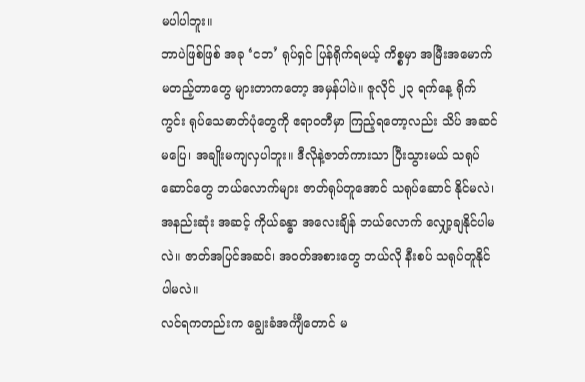မပါပါဘူး။
ဘာပဲဖြစ်ဖြစ် အခု ‘ငဘ’ ရုပ်ရှင် ပြန်ရိုက်ရမယ့် ကိစ္စမှာ အမြီးအမောက်မတည့်တာတွေ များတာကတော့ အမှန်ပါပဲ။ ဇူလိုင် ၂၃ ရက်နေ့ ရိုက်ကွင်း ရုပ်သေဓာတ်ပုံတွေကို ဧရာဝတီမှာ ကြည့်ရတော့လည်း သိပ် အဆင်မပြေ၊ အချိုးမကျလှပါဘူး။ ဒီလိုနဲ့ဇာတ်ကားသာ ပြီးသွားမယ် သရုပ်ဆောင်တွေ ဘယ်လောက်များ ဇာတ်ရုပ်တူအောင် သရုပ်ဆောင် နိုင်မလဲ၊ အနည်းဆုံး အဆင့် ကိုယ်ခန္ဓာ အလေးချိန် ဘယ်လောက် လျှော့ချနိုင်ပါမလဲ။ ဇာတ်အပြင်အဆင်၊ အဝတ်အစားတွေ ဘယ်လို နီးစပ် သရုပ်တူနိုင်ပါမလဲ။
လင်ရကတည်းက ချွေးခံအင်္ကျီတောင် မ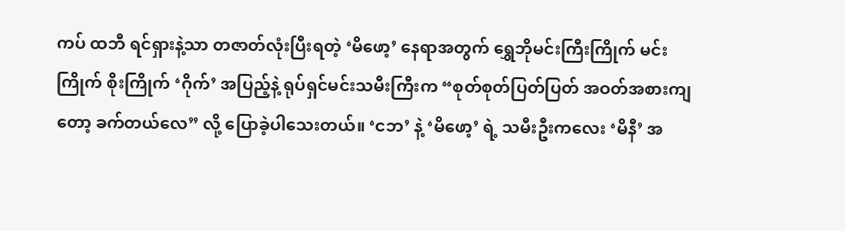ကပ် ထဘီ ရင်ရှားနဲ့သာ တဇာတ်လုံးပြီးရတဲ့ ‘မိဖော့’ နေရာအတွက် ရွှေဘိုမင်းကြီးကြိုက် မင်းကြိုက် စိုးကြိုက် ‘ဂိုက်’ အပြည့်နဲ့ ရုပ်ရှင်မင်းသမီးကြီးက “စုတ်စုတ်ပြတ်ပြတ် အဝတ်အစားကျတော့ ခက်တယ်လေ” လို့ ပြောခဲ့ပါသေးတယ်။ ‘ငဘ’ နဲ့ ‘မိဖော့’ ရဲ့ သမီးဦးကလေး ‘မိနီ’ အ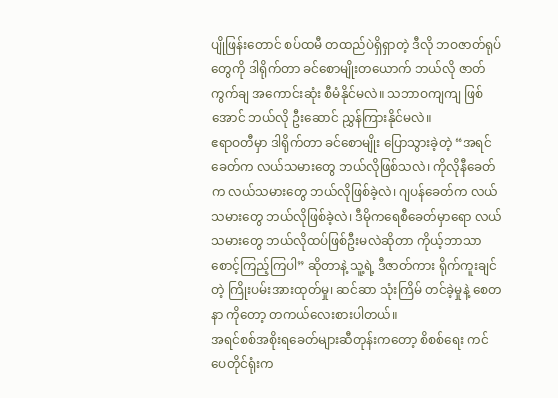ပျိုဖြန်းတောင် စပ်ထမီ တထည်ပဲရှိရှာတဲ့ ဒီလို ဘဝဇာတ်ရုပ်တွေကို ဒါရိုက်တာ ခင်စောမျိုးတယောက် ဘယ်လို ဇာတ်ကွက်ချ အကောင်းဆုံး စီမံနိုင်မလဲ။ သဘာဝကျကျ ဖြစ်အောင် ဘယ်လို ဦးဆောင် ညွှန်ကြားနိုင်မလဲ။
ဧရာဝတီမှာ ဒါရိုက်တာ ခင်စောမျိုး ပြောသွားခဲ့တဲ့ “အရင်ခေတ်က လယ်သမားတွေ ဘယ်လိုဖြစ်သလဲ၊ ကိုလိုနီခေတ်က လယ်သမားတွေ ဘယ်လိုဖြစ်ခဲ့လဲ၊ ဂျပန်ခေတ်က လယ်သမားတွေ ဘယ်လိုဖြစ်ခဲ့လဲ၊ ဒီမိုကရေစီခေတ်မှာရော လယ်သမားတွေ ဘယ်လိုထပ်ဖြစ်ဦးမလဲဆိုတာ ကိုယ့်ဘာသာ စောင့်ကြည့်ကြပါ” ဆိုတာနဲ့ သူ့ရဲ့ ဒီဇာတ်ကား ရိုက်ကူးချင်တဲ့ ကြိုးပမ်းအားထုတ်မှု၊ ဆင်ဆာ သုံးကြိမ် တင်ခဲ့မှုနဲ့ စေတနာ ကိုတော့ တကယ်လေးစားပါတယ်။
အရင်စစ်အစိုးရခေတ်များဆီတုန်းကတော့ စိစစ်ရေး ကင်ပေတိုင်ရုံးက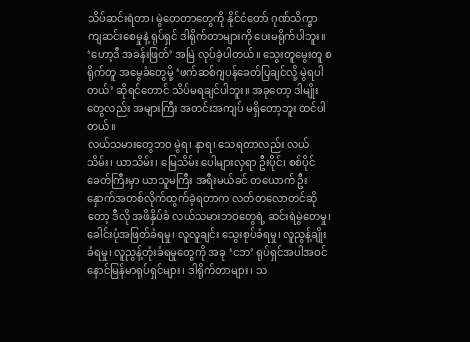သိပ်ဆင်းရဲတာ၊ မွဲတေတာတွေကို နိုင်ငံတော် ဂုဏ်သိက္ခာ ကျဆင်းစေမှုနဲ့ ရုပ်ရှင် ဒါရိုက်တာများကို ပေးမရိုက်ပါဘူး။ ‘ဟော့ဒီ အခန်းဖြတ်’ အမြဲ လုပ်ခဲ့ပါတယ်။ သွေးတူမွေးတူ စရိုက်တူ အမွေခံတွေမို့ ‘ဖက်ဆစ်ဂျပန်ခေတ်ပြချင်လို့ မွဲရပါတယ်’ ဆိုရင်တောင် သိပ်မရချင်ပါဘူး။ အခုတော့ ဒါမျိုးတွေလည်း အများကြီး အတင်းအကျပ် မရှိတော့ဘူး ထင်ပါတယ်။
လယ်သမားတွေဘဝ မွဲရ၊ နာရ၊ သေရတာလည်း လယ်သိမ်း၊ ယာသိမ်း၊ မြေသိမ်း ပေါများလှရာ ဦးပိုင်၊ စစ်ပိုင်ခေတ်ကြီးမှာ ယာသူမကြီး အရီးမယ်ခင် တယောက် ဦးနှောက်အတစ်လိုက်ထွက်ခဲ့ရတာက လတ်တလောတင်ဆိုတော့ ဒီလို အဖိနှိပ်ခံ လယ်သမားဘဝတွေရဲ့ ဆင်းရဲမွဲတေမှု၊ ခေါင်းပုံအဖြတ်ခံရမှု၊ လူလူချင်း သွေးစုပ်ခံရမှု၊ လူညွန့်ချိုးခံရမှု၊ လူညွန့်တုံးခံရမှုတွေကို အခု ‘ငဘ’ ရုပ်ရှင်အပါအဝင် နောင်မြန်မာရုပ်ရှင်များ၊ ဒါရိုက်တာများ၊ သ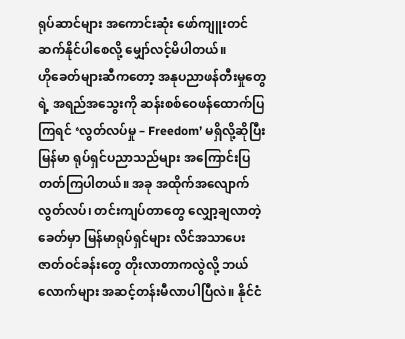ရုပ်ဆာင်များ အကောင်းဆုံး ဖော်ကျူးတင်ဆက်နိုင်ပါစေလို့ မျှော်လင့်မိပါတယ်။
ဟိုခေတ်များဆီကတော့ အနုပညာဖန်တီးမှုတွေရဲ့ အရည်အသွေးကို ဆန်းစစ်ဝေဖန်ထောက်ပြကြရင် ‘လွတ်လပ်မှု – Freedom’ မရှိလို့ဆိုပြီး မြန်မာ ရုပ်ရှင်ပညာသည်များ အကြောင်းပြတတ်ကြပါတယ်။ အခု အထိုက်အလျောက် လွတ်လပ်၊ တင်းကျပ်တာတွေ လျှော့ချလာတဲ့ ခေတ်မှာ မြန်မာရုပ်ရှင်များ လိင်အသာပေး ဇာတ်ဝင်ခန်းတွေ တိုးလာတာကလွဲလို့ ဘယ်လောက်များ အဆင့်တန်းမီလာပါပြီလဲ။ နိုင်ငံ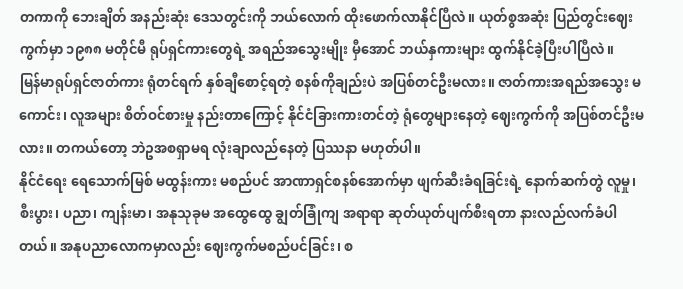တကာကို ဘေးချိတ် အနည်းဆုံး ဒေသတွင်းကို ဘယ်လောက် ထိုးဖောက်လာနိုင်ပြီလဲ။ ယုတ်စွအဆုံး ပြည်တွင်းဈေးကွက်မှာ ၁၉၈၈ မတိုင်မီ ရုပ်ရှင်ကားတွေရဲ့ အရည်အသွေးမျိုး မှီအောင် ဘယ်နှကားများ ထွက်နိုင်ခဲ့ပြီးပါပြီလဲ။
မြန်မာရုပ်ရှင်ဇာတ်ကား ရုံတင်ရက် နှစ်ချီစောင့်ရတဲ့ စနစ်ကိုချည်းပဲ အပြစ်တင်ဦးမလား။ ဇာတ်ကားအရည်အသွေး မကောင်း၊ လူအများ စိတ်ဝင်စားမှု နည်းတာကြောင့် နိုင်ငံခြားကားတင်တဲ့ ရုံတွေများနေတဲ့ ဈေးကွက်ကို အပြစ်တင်ဦးမလား။ တကယ်တော့ ဘဲဥအစရှာမရ လုံးချာလည်နေတဲ့ ပြဿနာ မဟုတ်ပါ။
နိုင်ငံရေး ရေသောက်မြစ် မထွန်းကား မစည်ပင် အာဏာရှင်စနစ်အောက်မှာ ဖျက်ဆီးခံရခြင်းရဲ့ နောက်ဆက်တွဲ လူမှု၊ စီးပွား၊ ပညာ၊ ကျန်းမာ၊ အနုသုခုမ အထွေထွေ ချွတ်ခြုံကျ အရာရာ ဆုတ်ယုတ်ပျက်စီးရတာ နားလည်လက်ခံပါတယ်။ အနုပညာလောကမှာလည်း ဈေးကွက်မစည်ပင်ခြင်း၊ စ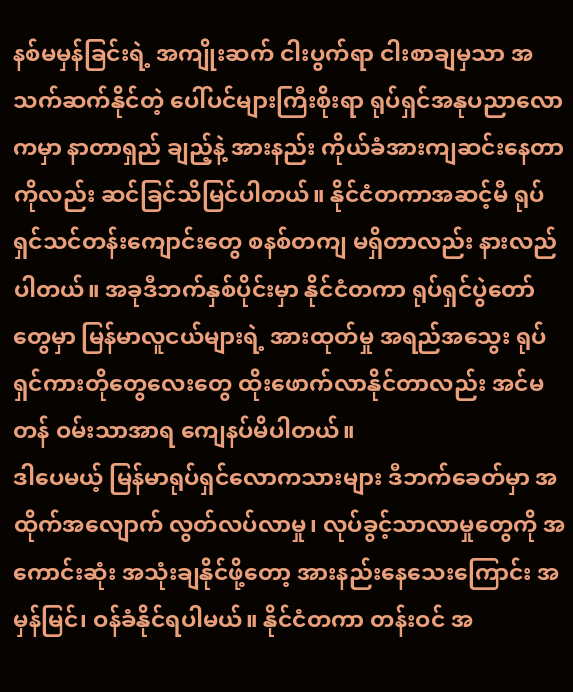နစ်မမှန်ခြင်းရဲ့ အကျိုးဆက် ငါးပွက်ရာ ငါးစာချမှသာ အသက်ဆက်နိုင်တဲ့ ပေါ်ပင်များကြီးစိုးရာ ရုပ်ရှင်အနုပညာလောကမှာ နာတာရှည် ချည့်နဲ့ အားနည်း ကိုယ်ခံအားကျဆင်းနေတာကိုလည်း ဆင်ခြင်သိမြင်ပါတယ်။ နိုင်ငံတကာအဆင့်မီ ရုပ်ရှင်သင်တန်းကျောင်းတွေ စနစ်တကျ မရှိတာလည်း နားလည်ပါတယ်။ အခုဒီဘက်နှစ်ပိုင်းမှာ နိုင်ငံတကာ ရုပ်ရှင်ပွဲတော်တွေမှာ မြန်မာလူငယ်များရဲ့ အားထုတ်မှု အရည်အသွေး ရုပ်ရှင်ကားတိုတွေလေးတွေ ထိုးဖောက်လာနိုင်တာလည်း အင်မတန် ဝမ်းသာအာရ ကျေနပ်မိပါတယ်။
ဒါပေမယ့် မြန်မာရုပ်ရှင်လောကသားများ ဒီဘက်ခေတ်မှာ အထိုက်အလျောက် လွတ်လပ်လာမှု၊ လုပ်ခွင့်သာလာမှုတွေကို အကောင်းဆုံး အသုံးချနိုင်ဖို့တော့ အားနည်းနေသေးကြောင်း အမှန်မြင်၊ ဝန်ခံနိုင်ရပါမယ်။ နိုင်ငံတကာ တန်းဝင် အ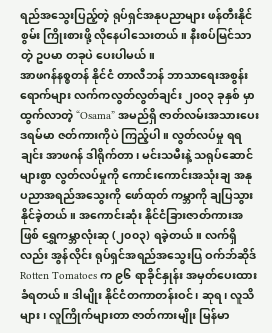ရည်အသွေးပြည့်တဲ့ ရုပ်ရှင်အနုပညာများ ဖန်တီးနိုင်စွမ်း ကြိုးစားဖို့ လိုနေပါသေးတယ်။ နီးစပ်မြင်သာတဲ့ ဥပမာ တခုပဲ ပေးပါမယ်။
အာဖဂန်နစ္စတန် နိုင်ငံ တာလီဘန် ဘာသာရေးအစွန်းရောက်များ လက်ကလွတ်လွတ်ချင်း ၂၀၀၃ ခုနှစ် မှာထွက်လာတဲ့ “Osama” အမည်ရှိ ဇာတ်လမ်းအသားပေး ဒရမ်မာ ဇတ်ကားကိုပဲ ကြည့်ပါ။ လွတ်လပ်မှု ရရချင်း အာဖဂန် ဒါရိုက်တာ၊ မင်းသမီးနဲ့ သရုပ်ဆောင်များစွာ လွတ်လပ်မှုကို ကောင်းကောင်းအသုံးချ အနုပညာအရည်အသွေးကို ဖော်ထုတ် ကမ္ဘာကို ချပြသွားနိုင်ခဲ့တယ်။ အကောင်းဆုံး နိုင်ငံခြားဇာတ်ကားအဖြစ် ရွှေကမ္ဘာလုံးဆု (၂၀၀၃) ရခဲ့တယ်။ လက်ရှိလည်း အွန်လိုင်း ရုပ်ရှင်အရည်အသွေးပြ ဝက်ဘ်ဆိုဒ် Rotten Tomatoes က ၉၆ ရာခိုင်နှုန်း အမှတ်ပေးထားခံရတယ်။ ဒါမျိုး နိုင်ငံတကာတန်းဝင်၊ ဆုရ၊ လူသိများ၊ လူကြိုက်များတာ ဇာတ်ကားမျိုး မြန်မာ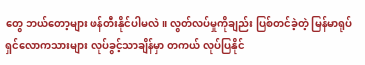တွေ ဘယ်တော့များ ဖန်တီးနိုင်ပါမလဲ။ လွတ်လပ်မှုကိုချည်း ပြစ်တင်ခဲ့တဲ့ မြန်မာရုပ်ရှင်လောကသားများ လုပ်ခွင့်သာချိန်မှာ တကယ် လုပ်ပြနိုင်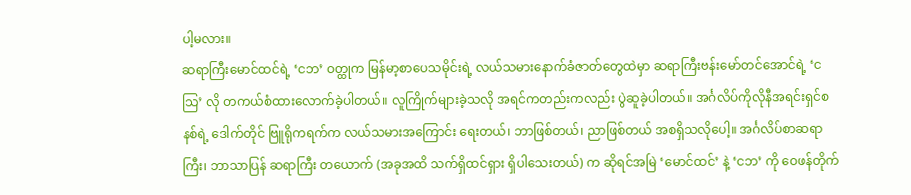ပါ့မလား။
ဆရာကြီးမောင်ထင်ရဲ့ ‘ငဘ’ ဝတ္ထုက မြန်မာ့စာပေသမိုင်းရဲ့ လယ်သမားနောက်ခံဇာတ်တွေထဲမှာ ဆရာကြီးဗန်းမော်တင်အောင်ရဲ့ ‘ငသြ’ လို တကယ်စံထားလောက်ခဲ့ပါတယ်။ လူကြိုက်များခဲ့သလို အရင်ကတည်းကလည်း ပွဲဆူခဲ့ပါတယ်။ အင်္ဂလိပ်ကိုလိုနီအရင်းရှင်စနစ်ရဲ့ ဒေါက်တိုင် ဗြူရိုကရက်က လယ်သမားအကြောင်း ရေးတယ်၊ ဘာဖြစ်တယ်၊ ညာဖြစ်တယ် အစရှိသလိုပေါ့။ အင်္ဂလိပ်စာဆရာကြီး၊ ဘာသာပြန် ဆရာကြီး တယောက် (အခုအထိ သက်ရှိထင်ရှား ရှိပါသေးတယ်) က ဆိုရင်အမြဲ ‘မောင်ထင်’ နဲ့ ‘ငဘ’ ကို ဝေဖန်တိုက်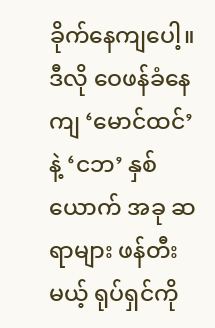ခိုက်နေကျပေါ့။
ဒီလို ဝေဖန်ခံနေကျ ‘မောင်ထင်’ နဲ့ ‘ငဘ’ နှစ်ယောက် အခု ဆရာများ ဖန်တီးမယ့် ရုပ်ရှင်ကို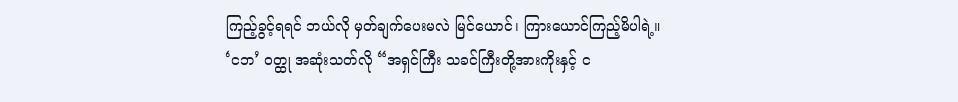ကြည့်ခွင့်ရရင် ဘယ်လို မှတ်ချက်ပေးမလဲ မြင်ယောင်၊ ကြားယောင်ကြည့်မိပါရဲ့။ ‘ငဘ’ ဝတ္ထု အဆုံးသတ်လို “အရှင်ကြီး သခင်ကြီးတို့အားကိုးနှင့် င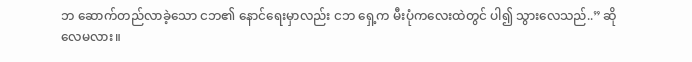ဘ ဆောက်တည်လာခဲ့သော ငဘ၏ နောင်ရေးမှာလည်း ငဘ ရှေ့က မီးပုံကလေးထဲတွင် ပါ၍ သွားလေသည်..” ဆိုလေမလား။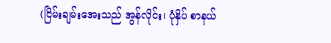(ငြိမ်းချမ်းအေးသည် အွန်လိုင်း၊ ပုံနှိပ် စာနယ်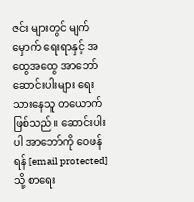ဇင်း များတွင် မျက်မှောက် ရေးရာနှင့် အထွေအထွေ အာဘော် ဆောင်းပါးများ ရေးသားနေသူ တယောက် ဖြစ်သည်။ ဆောင်းပါးပါ အာဘော်ကို ဝေဖန်ရန် [email protected] သို့ စာရေး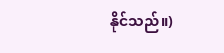နိုင်သည်။)